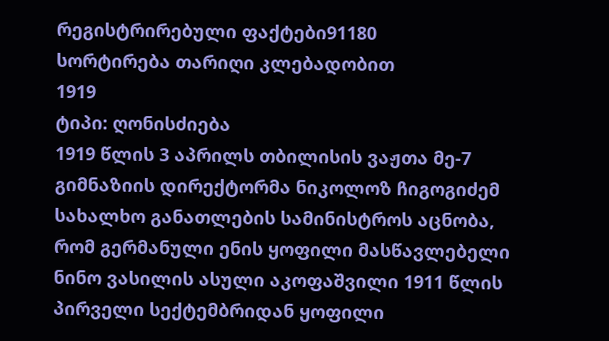რეგისტრირებული ფაქტები91180
სორტირება თარიღი კლებადობით
1919
ტიპი: ღონისძიება
1919 წლის 3 აპრილს თბილისის ვაჟთა მე-7 გიმნაზიის დირექტორმა ნიკოლოზ ჩიგოგიძემ სახალხო განათლების სამინისტროს აცნობა, რომ გერმანული ენის ყოფილი მასწავლებელი ნინო ვასილის ასული აკოფაშვილი 1911 წლის პირველი სექტემბრიდან ყოფილი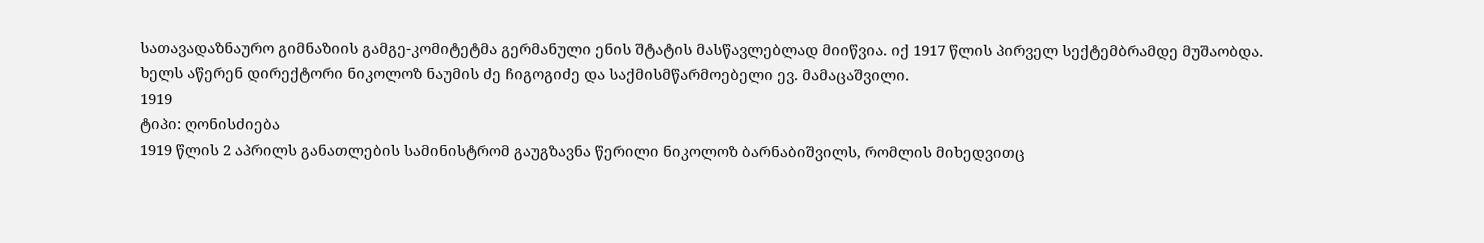სათავადაზნაურო გიმნაზიის გამგე-კომიტეტმა გერმანული ენის შტატის მასწავლებლად მიიწვია. იქ 1917 წლის პირველ სექტემბრამდე მუშაობდა. ხელს აწერენ დირექტორი ნიკოლოზ ნაუმის ძე ჩიგოგიძე და საქმისმწარმოებელი ევ. მამაცაშვილი.
1919
ტიპი: ღონისძიება
1919 წლის 2 აპრილს განათლების სამინისტრომ გაუგზავნა წერილი ნიკოლოზ ბარნაბიშვილს, რომლის მიხედვითც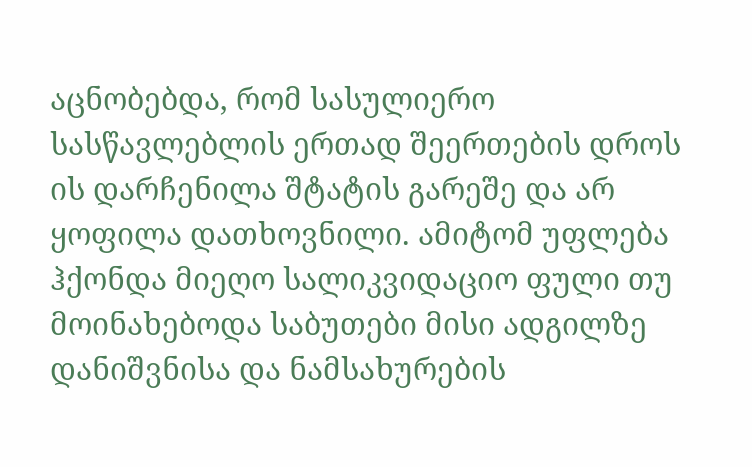აცნობებდა, რომ სასულიერო სასწავლებლის ერთად შეერთების დროს ის დარჩენილა შტატის გარეშე და არ ყოფილა დათხოვნილი. ამიტომ უფლება ჰქონდა მიეღო სალიკვიდაციო ფული თუ მოინახებოდა საბუთები მისი ადგილზე დანიშვნისა და ნამსახურების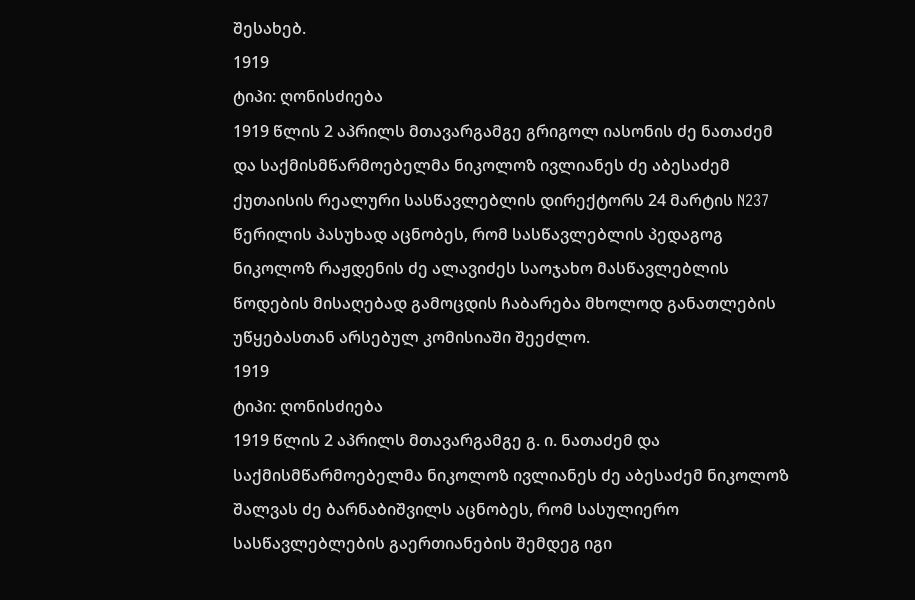შესახებ.
1919
ტიპი: ღონისძიება
1919 წლის 2 აპრილს მთავარგამგე გრიგოლ იასონის ძე ნათაძემ და საქმისმწარმოებელმა ნიკოლოზ ივლიანეს ძე აბესაძემ ქუთაისის რეალური სასწავლებლის დირექტორს 24 მარტის N237 წერილის პასუხად აცნობეს, რომ სასწავლებლის პედაგოგ ნიკოლოზ რაჟდენის ძე ალავიძეს საოჯახო მასწავლებლის წოდების მისაღებად გამოცდის ჩაბარება მხოლოდ განათლების უწყებასთან არსებულ კომისიაში შეეძლო.
1919
ტიპი: ღონისძიება
1919 წლის 2 აპრილს მთავარგამგე გ. ი. ნათაძემ და საქმისმწარმოებელმა ნიკოლოზ ივლიანეს ძე აბესაძემ ნიკოლოზ შალვას ძე ბარნაბიშვილს აცნობეს, რომ სასულიერო სასწავლებლების გაერთიანების შემდეგ იგი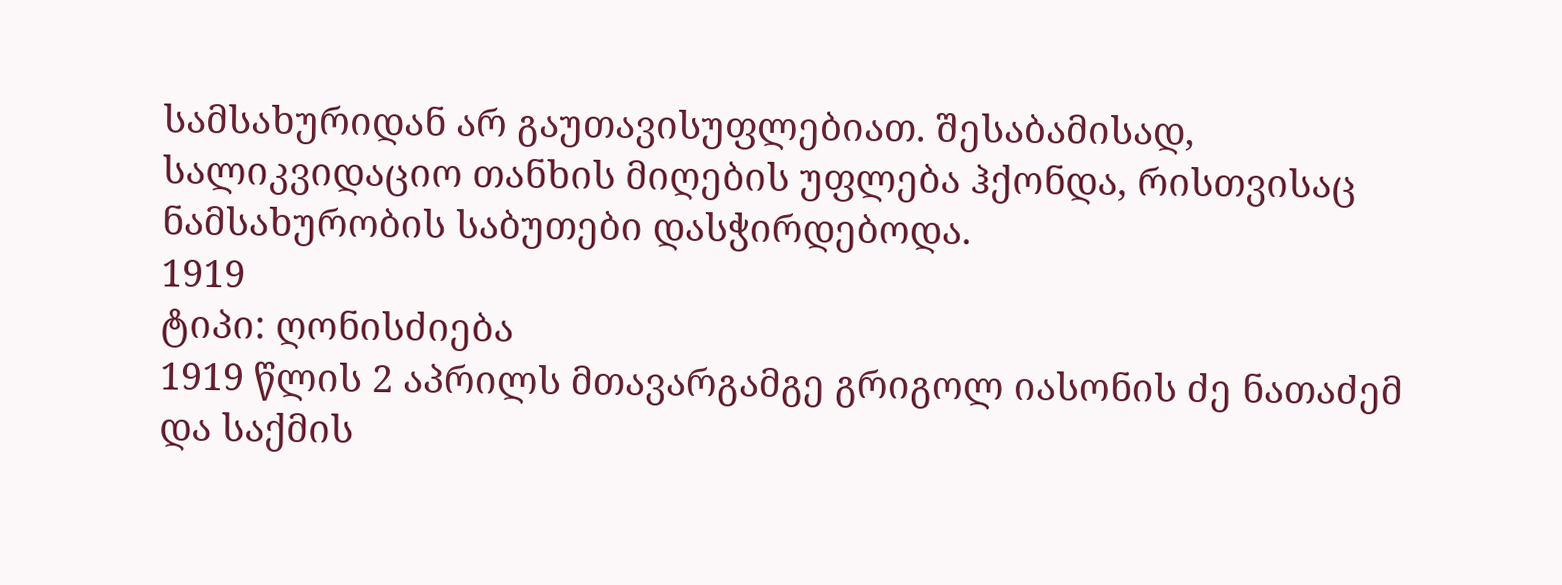სამსახურიდან არ გაუთავისუფლებიათ. შესაბამისად, სალიკვიდაციო თანხის მიღების უფლება ჰქონდა, რისთვისაც ნამსახურობის საბუთები დასჭირდებოდა.
1919
ტიპი: ღონისძიება
1919 წლის 2 აპრილს მთავარგამგე გრიგოლ იასონის ძე ნათაძემ და საქმის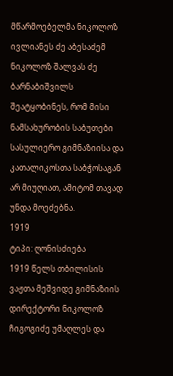მწარმოებელმა ნიკოლოზ ივლიანეს ძე აბესაძემ ნიკოლოზ შალვას ძე ბარნაბიშვილს შეატყობინეს, რომ მისი ნამსახურობის საბუთები სასულიერო გიმნაზიისა და კათალიკოსთა საბჭოსაგან არ მიუღიათ, ამიტომ თავად უნდა მოეძებნა.
1919
ტიპი: ღონისძიება
1919 წელს თბილისის ვაჟთა მეშვიდე გიმნაზიის დირექტორი ნიკოლოზ ჩიგოგიძე უმაღლეს და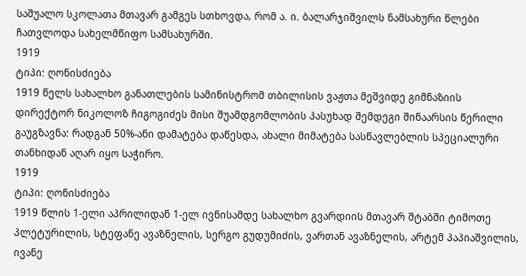საშუალო სკოლათა მთავარ გამგეს სთხოვდა, რომ ა. ი. ბალარჯიშვილს ნამსახური წლები ჩათვლოდა სახელმწიფო სამსახურში.
1919
ტიპი: ღონისძიება
1919 წელს სახალხო განათლების სამინისტრომ თბილისის ვაჟთა მეშვიდე გიმნაზიის დირექტორ ნიკოლოზ ჩიგოგიძეს მისი შუამდგომლობის პასუხად შემდეგი შინაარსის წერილი გაუგზავნა: რადგან 50%-ანი დამატება დაწესდა, ახალი მიმატება სასწავლებლის სპეციალური თანხიდან აღარ იყო საჭირო.
1919
ტიპი: ღონისძიება
1919 წლის 1-ელი აპრილიდან 1-ელ ივნისამდე სახალხო გვარდიის მთავარ შტაბში ტიმოთე პლეტურილის, სტეფანე ავაზნელის, სერგო გუდუმიძის, ვართან ავაზნელის, არტემ პაპიაშვილის, ივანე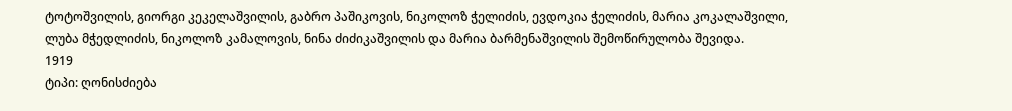ტოტოშვილის, გიორგი კეკელაშვილის, გაბრო პაშიკოვის, ნიკოლოზ ჭელიძის, ევდოკია ჭელიძის, მარია კოკალაშვილი, ლუბა მჭედლიძის, ნიკოლოზ კამალოვის, ნინა ძიძიკაშვილის და მარია ბარმენაშვილის შემოწირულობა შევიდა.
1919
ტიპი: ღონისძიება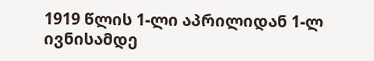1919 წლის 1-ლი აპრილიდან 1-ლ ივნისამდე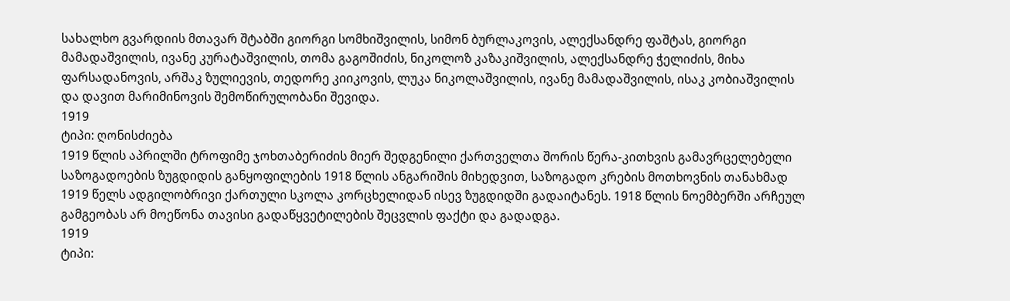სახალხო გვარდიის მთავარ შტაბში გიორგი სომხიშვილის, სიმონ ბურლაკოვის, ალექსანდრე ფაშტას, გიორგი მამადაშვილის, ივანე კურატაშვილის, თომა გაგოშიძის, ნიკოლოზ კაზაკიშვილის, ალექსანდრე ჭელიძის, მიხა ფარსადანოვის, არშაკ ზულიევის, თედორე კიიკოვის, ლუკა ნიკოლაშვილის, ივანე მამადაშვილის, ისაკ კობიაშვილის და დავით მარიმინოვის შემოწირულობანი შევიდა.
1919
ტიპი: ღონისძიება
1919 წლის აპრილში ტროფიმე ჯოხთაბერიძის მიერ შედგენილი ქართველთა შორის წერა-კითხვის გამავრცელებელი საზოგადოების ზუგდიდის განყოფილების 1918 წლის ანგარიშის მიხედვით, საზოგადო კრების მოთხოვნის თანახმად 1919 წელს ადგილობრივი ქართული სკოლა კორცხელიდან ისევ ზუგდიდში გადაიტანეს. 1918 წლის ნოემბერში არჩეულ გამგეობას არ მოეწონა თავისი გადაწყვეტილების შეცვლის ფაქტი და გადადგა.
1919
ტიპი: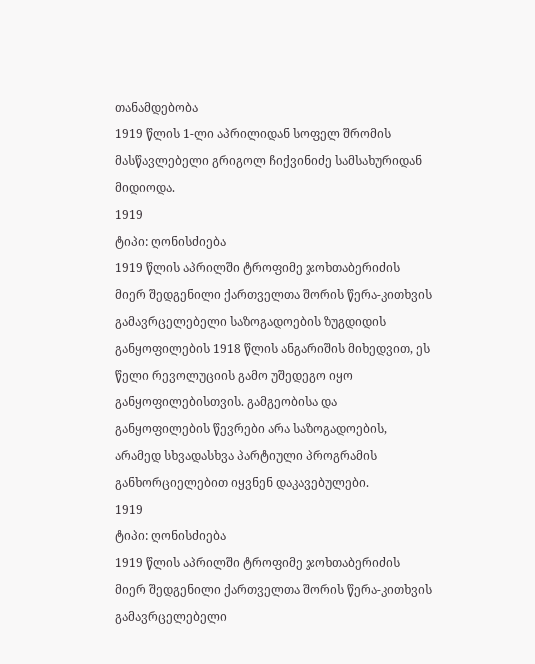თანამდებობა
1919 წლის 1-ლი აპრილიდან სოფელ შრომის მასწავლებელი გრიგოლ ჩიქვინიძე სამსახურიდან მიდიოდა.
1919
ტიპი: ღონისძიება
1919 წლის აპრილში ტროფიმე ჯოხთაბერიძის მიერ შედგენილი ქართველთა შორის წერა-კითხვის გამავრცელებელი საზოგადოების ზუგდიდის განყოფილების 1918 წლის ანგარიშის მიხედვით, ეს წელი რევოლუციის გამო უშედეგო იყო განყოფილებისთვის. გამგეობისა და განყოფილების წევრები არა საზოგადოების, არამედ სხვადასხვა პარტიული პროგრამის განხორციელებით იყვნენ დაკავებულები.
1919
ტიპი: ღონისძიება
1919 წლის აპრილში ტროფიმე ჯოხთაბერიძის მიერ შედგენილი ქართველთა შორის წერა-კითხვის გამავრცელებელი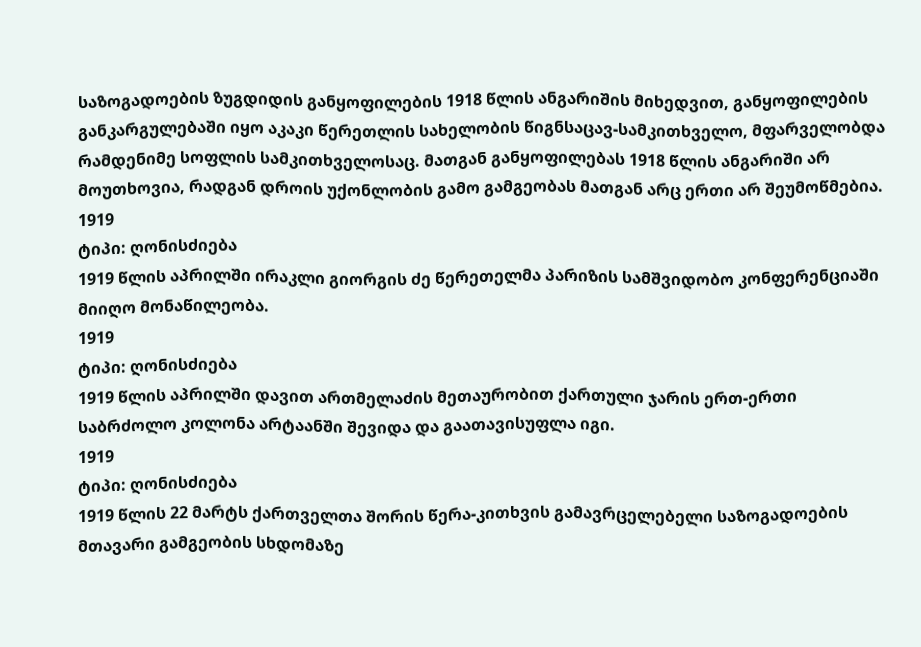საზოგადოების ზუგდიდის განყოფილების 1918 წლის ანგარიშის მიხედვით, განყოფილების განკარგულებაში იყო აკაკი წერეთლის სახელობის წიგნსაცავ-სამკითხველო, მფარველობდა რამდენიმე სოფლის სამკითხველოსაც. მათგან განყოფილებას 1918 წლის ანგარიში არ მოუთხოვია, რადგან დროის უქონლობის გამო გამგეობას მათგან არც ერთი არ შეუმოწმებია.
1919
ტიპი: ღონისძიება
1919 წლის აპრილში ირაკლი გიორგის ძე წერეთელმა პარიზის სამშვიდობო კონფერენციაში მიიღო მონაწილეობა.
1919
ტიპი: ღონისძიება
1919 წლის აპრილში დავით ართმელაძის მეთაურობით ქართული ჯარის ერთ-ერთი საბრძოლო კოლონა არტაანში შევიდა და გაათავისუფლა იგი.
1919
ტიპი: ღონისძიება
1919 წლის 22 მარტს ქართველთა შორის წერა-კითხვის გამავრცელებელი საზოგადოების მთავარი გამგეობის სხდომაზე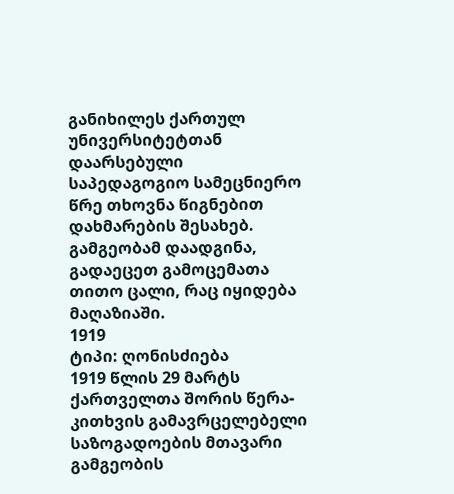განიხილეს ქართულ უნივერსიტეტთან დაარსებული საპედაგოგიო სამეცნიერო წრე თხოვნა წიგნებით დახმარების შესახებ. გამგეობამ დაადგინა, გადაეცეთ გამოცემათა თითო ცალი, რაც იყიდება მაღაზიაში.
1919
ტიპი: ღონისძიება
1919 წლის 29 მარტს ქართველთა შორის წერა-კითხვის გამავრცელებელი საზოგადოების მთავარი გამგეობის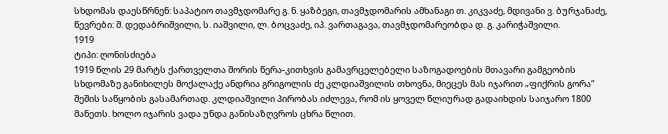სხდომას დაესწრნენ: საპატიო თავმჯდომარე გ. ნ. ყაზბეგი, თავმჯდომარის ამხანაგი თ. კიკვაძე, მდივანი ვ. ბურჯანაძე, წევრები: შ. დედაბრიშვილი, ს. იაშვილი, ლ. ბოცვაძე, იპ. ვართაგავა, თავმჯდომარეობდა დ. გ. კარიჭაშვილი.
1919
ტიპი: ღონისძიება
1919 წლის 29 მარტს ქართველთა შორის წერა-კითხვის გამავრცელებელი საზოგადოების მთავარი გამგეობის სხდომაზე განიხილეს მოქალაქე ანდრია გრიგოლის ძე კლდიაშვილის თხოვნა, მიეცეს მას იჯარით „ფიქრის გორა“ შეშის საწყობის გასამართად. კლდიაშვილი პირობას იძლევა, რომ ის ყოველ წლიურად გადაიხდის საიჯარო 1800 მანეთს. ხოლო იჯარის ვადა უნდა განისაზღვროს ცხრა წლით.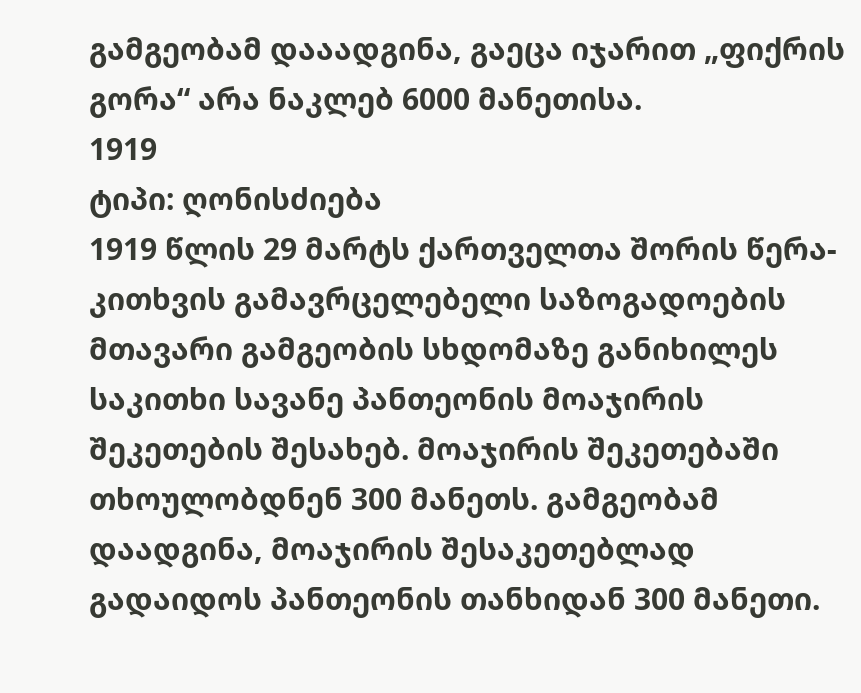გამგეობამ დააადგინა, გაეცა იჯარით „ფიქრის გორა“ არა ნაკლებ 6000 მანეთისა.
1919
ტიპი: ღონისძიება
1919 წლის 29 მარტს ქართველთა შორის წერა-კითხვის გამავრცელებელი საზოგადოების მთავარი გამგეობის სხდომაზე განიხილეს საკითხი სავანე პანთეონის მოაჯირის შეკეთების შესახებ. მოაჯირის შეკეთებაში თხოულობდნენ 300 მანეთს. გამგეობამ დაადგინა, მოაჯირის შესაკეთებლად გადაიდოს პანთეონის თანხიდან 300 მანეთი.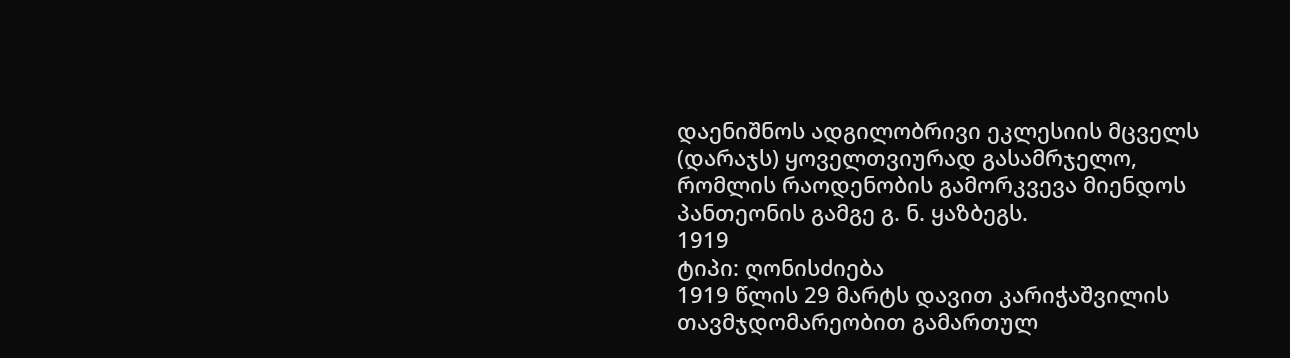დაენიშნოს ადგილობრივი ეკლესიის მცველს (დარაჯს) ყოველთვიურად გასამრჯელო, რომლის რაოდენობის გამორკვევა მიენდოს პანთეონის გამგე გ. ნ. ყაზბეგს.
1919
ტიპი: ღონისძიება
1919 წლის 29 მარტს დავით კარიჭაშვილის თავმჯდომარეობით გამართულ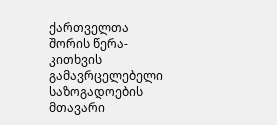ქართველთა შორის წერა-კითხვის გამავრცელებელი საზოგადოების მთავარი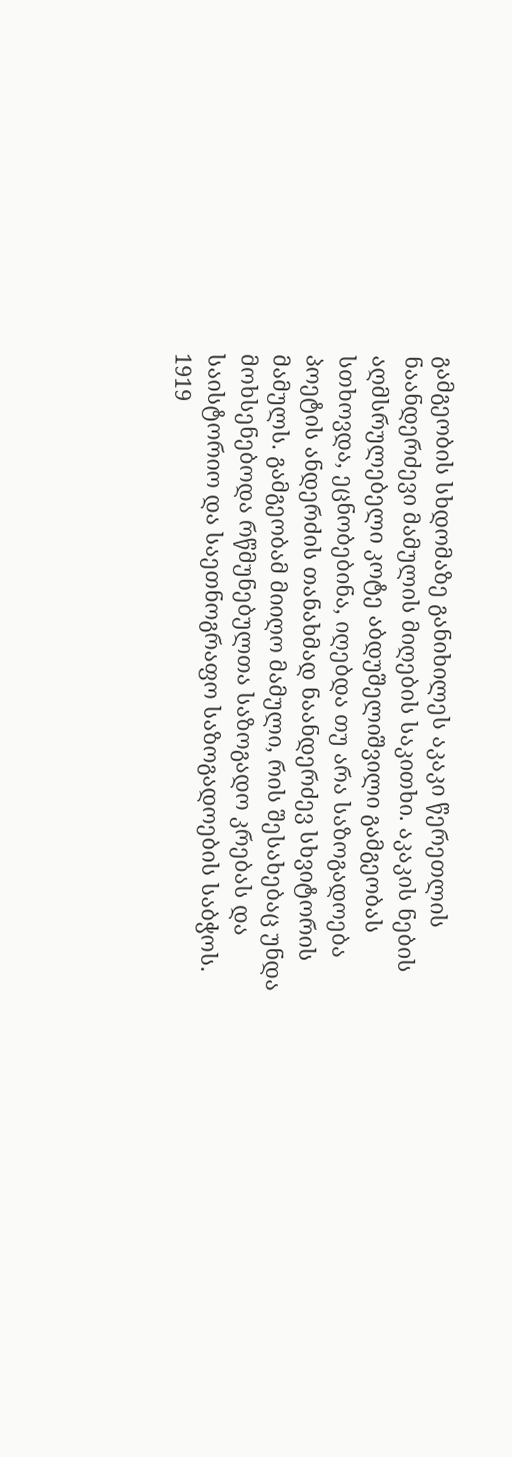გამგეობის სხდომაზე განიხილეს აკაკი წერეთლის ნაანდერძევი მამულის მიღების საკითხი. აკაკის ნების აღმსრულებელი კოტე აბდუშელიშვილი გამგეობას სთხოვდა, ეცნობებინა, იღებდა თუ არა საზოგადოება პოეტის ანდერძის თანახმად ნაანდერძევ სხვიტორის მამულს. გამგეობამ მიიღო მამული, რის შესახებაც უნდა მოხსენებოდა რწმუნებულთა საზოგადო კრებას და საისტორიო და საეთნოგრაფო საზოგადოების საბჭოს.
1919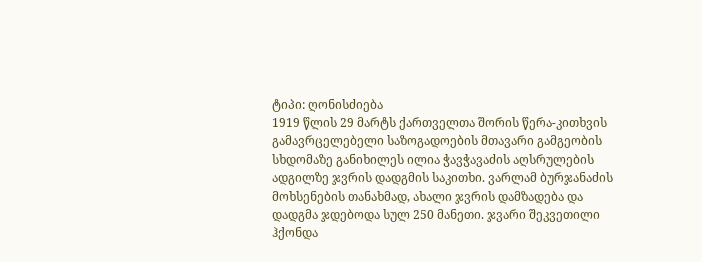ტიპი: ღონისძიება
1919 წლის 29 მარტს ქართველთა შორის წერა-კითხვის გამავრცელებელი საზოგადოების მთავარი გამგეობის სხდომაზე განიხილეს ილია ჭავჭავაძის აღსრულების ადგილზე ჯვრის დადგმის საკითხი. ვარლამ ბურჯანაძის მოხსენების თანახმად, ახალი ჯვრის დამზადება და დადგმა ჯდებოდა სულ 250 მანეთი. ჯვარი შეკვეთილი ჰქონდა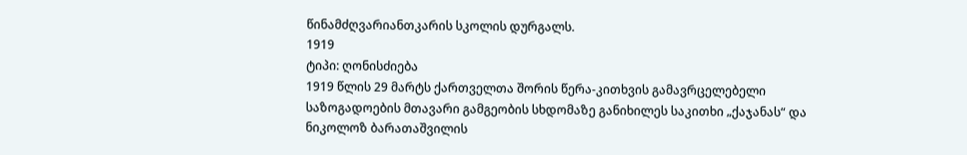წინამძღვარიანთკარის სკოლის დურგალს.
1919
ტიპი: ღონისძიება
1919 წლის 29 მარტს ქართველთა შორის წერა-კითხვის გამავრცელებელი საზოგადოების მთავარი გამგეობის სხდომაზე განიხილეს საკითხი „ქაჯანას“ და ნიკოლოზ ბარათაშვილის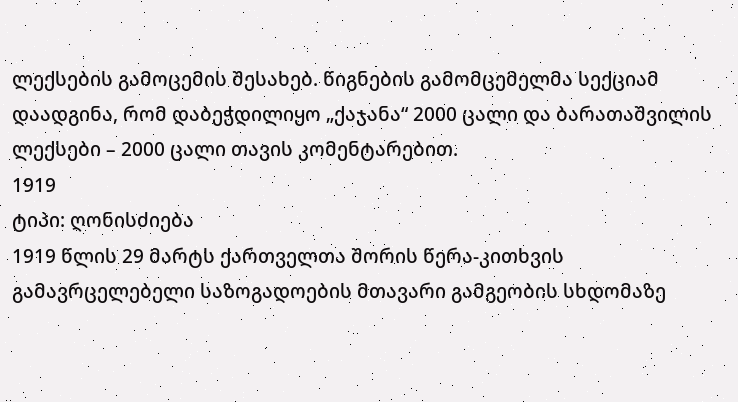ლექსების გამოცემის შესახებ. წიგნების გამომცემელმა სექციამ დაადგინა, რომ დაბეჭდილიყო „ქაჯანა“ 2000 ცალი და ბარათაშვილის ლექსები – 2000 ცალი თავის კომენტარებით.
1919
ტიპი: ღონისძიება
1919 წლის 29 მარტს ქართველთა შორის წერა-კითხვის გამავრცელებელი საზოგადოების მთავარი გამგეობის სხდომაზე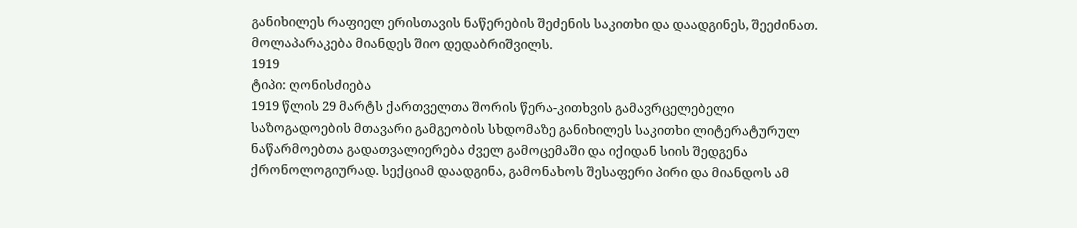განიხილეს რაფიელ ერისთავის ნაწერების შეძენის საკითხი და დაადგინეს, შეეძინათ. მოლაპარაკება მიანდეს შიო დედაბრიშვილს.
1919
ტიპი: ღონისძიება
1919 წლის 29 მარტს ქართველთა შორის წერა-კითხვის გამავრცელებელი საზოგადოების მთავარი გამგეობის სხდომაზე განიხილეს საკითხი ლიტერატურულ ნაწარმოებთა გადათვალიერება ძველ გამოცემაში და იქიდან სიის შედგენა ქრონოლოგიურად. სექციამ დაადგინა, გამონახოს შესაფერი პირი და მიანდოს ამ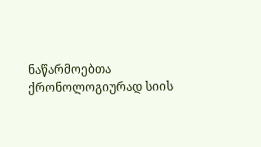ნაწარმოებთა ქრონოლოგიურად სიის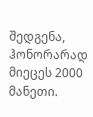შედგენა, ჰონორარად მიეცეს 2000 მანეთი.